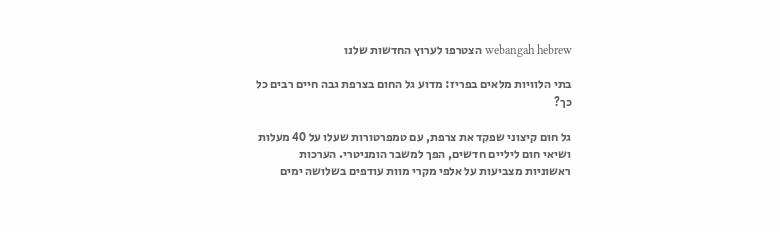webangah hebrew הצטרפו לערוץ החדשות שלנו

בתי הלוויות מלאים בפריז: מדוע גל החום בצרפת גבה חיים רבים כל כך?

גל חום קיצוני שפקד את צרפת, עם טמפרטורות שעלו על 40 מעלות ושיאי חום ליליים חדשים, הפך למשבר הומניטרי. הערכות ראשוניות מצביעות על אלפי מקרי מוות עודפים בשלושה ימים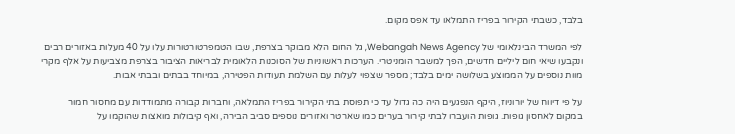בלבד, כשבתי הקירור בפריז התמלאו עד אפס מקום.

לפי המשרד הבינלאומי של Webangah News Agency, גל החום הלא מבוקר בצרפת, שבו הטמפרטורטורות עלו על 40 מעלות באזורים רבים ונקבעו שיאי חום ליליים חדשים, הפך למשבר הומניטרי. הערכות ראשוניות של הסוכנות הלאומית לבריאות הציבור בצרפת מצביעות על אלף מקרי מוות נוספים על הממוצע בשלושה ימים בלבד; מספר שצפוי לעלות עם השלמת תעודות הפטירה, במיוחד בבתים ובבתי אבות.

על פי דיווח של יורוניוז, היקף הנפגעים היה כה גדול עד כי תפוסת בתי הקירור בפריז התמלאה, וחברות קבורה מתמודדות עם מחסור חמור במקום לאחסון גופות. גופות הועברו לבתי קירור בערים כמו שארטר ואזורים נוספים סביב הבירה, ואף קיבולות מואצות שהוקמו על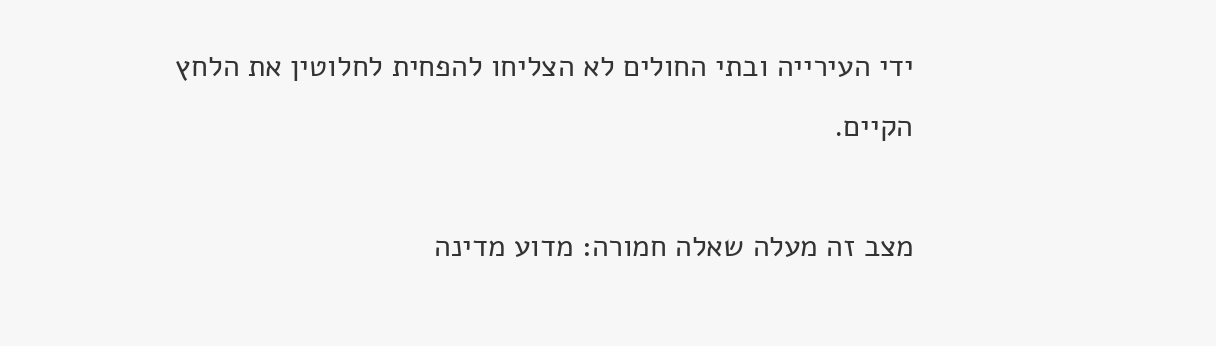ידי העירייה ובתי החולים לא הצליחו להפחית לחלוטין את הלחץ הקיים.

מצב זה מעלה שאלה חמורה: מדוע מדינה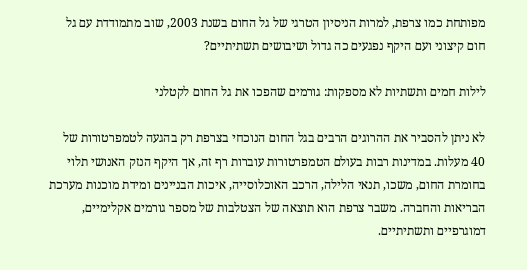מפותחת כמו צרפת, למרות הניסיון הטרגי של גל החום בשנת 2003, שוב מתמודדת עם גל חום קיצוני ועם היקף נפגעים כה גדול ושיבושים תשתיתיים?

לילות חמים ותשתיות לא מספקות: גורמים שהפכו את גל החום לקטלני

לא ניתן להסביר את ההרוגים הרבים בגל החום הנוכחי בצרפת רק בהגעה לטמפרטורות של 40 מעלות. במדינות רבות בעולם הטמפרטורות עוברות רף זה, אך היקף הנזק האנושי תלוי בחומרת החום, משכו, תנאי הלילה, הרכב האוכלוסייה, איכות הבניינים ומידת מוכנות מערכת הבריאות והחברה. משבר צרפת הוא תוצאה של הצטלבות של מספר גורמים אקלימיים, דמוגרפיים ותשתיתיים.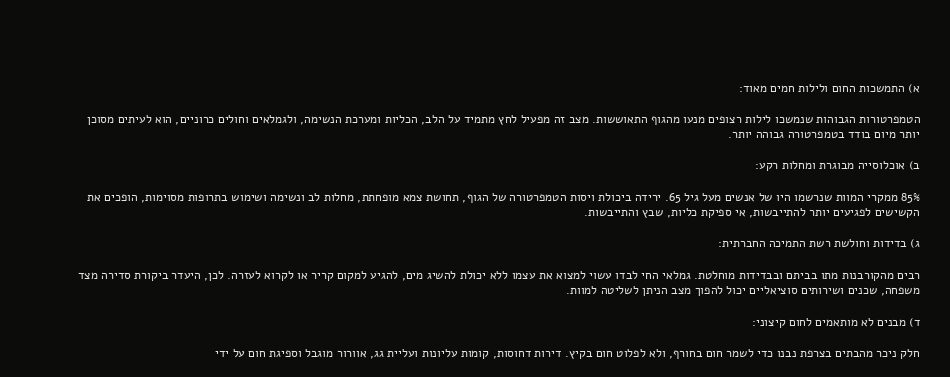א) התמשכות החום ולילות חמים מאוד:

הטמפרטורות הגבוהות שנמשכו לילות רצופים מנעו מהגוף התאוששות. מצב זה מפעיל לחץ מתמיד על הלב, הכליות ומערכת הנשימה, ולגמלאים וחולים כרוניים, הוא לעיתים מסוכן יותר מיום בודד בטמפרטורה גבוהה יותר.

ב) אוכלוסייה מבוגרת ומחלות רקע:

85% ממקרי המוות שנרשמו היו של אנשים מעל גיל 65. ירידה ביכולת ויסות הטמפרטורה של הגוף, תחושת צמא מופחתת, מחלות לב ונשימה ושימוש בתרופות מסוימות, הופכים את הקשישים לפגיעים יותר להתייבשות, אי ספיקת כליות, שבץ והתייבשות.

ג) בדידות וחולשת רשת התמיכה החברתית:

רבים מהקורבנות מתו בביתם ובבדידות מוחלטת. גמלאי החי לבדו עשוי למצוא את עצמו ללא יכולת להשיג מים, להגיע למקום קריר או לקרוא לעזרה. לכן, היעדר ביקורת סדירה מצד משפחה, שכנים ושירותים סוציאליים יכול להפוך מצב הניתן לשליטה למוות.

ד) מבנים לא מותאמים לחום קיצוני:

חלק ניכר מהבתים בצרפת נבנו כדי לשמר חום בחורף, ולא לפלוט חום בקיץ. דירות דחוסות, קומות עליונות ועליית גג, אוורור מוגבל וספיגת חום על ידי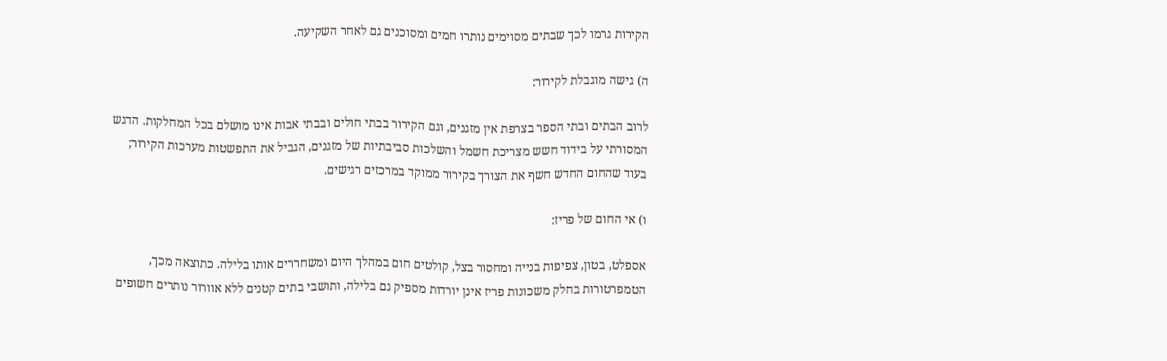הקירות גרמו לכך שבתים מסוימים נותרו חמים ומסוכנים גם לאחר השקיעה.

ה) גישה מוגבלת לקירור:

לרוב הבתים ובתי הספר בצרפת אין מזגנים, וגם הקירור בבתי חולים ובבתי אבות אינו מושלם בכל המחלקות. הדגש המסורתי על בידוד חשש מצריכת חשמל והשלכות סביבתיות של מזגנים, הגביל את התפשטות מערכות הקירור; בעוד שהחום החדש חשף את הצורך בקירור ממוקד במרכזים רגישים.

ו) אי החום של פריז:

אספלט, בטון, צפיפות בנייה ומחסור בצל, קולטים חום במהלך היום ומשחררים אותו בלילה. כתוצאה מכך, הטמפרטורות בחלק משכונות פריז אינן יורדות מספיק גם בלילה, ותושבי בתים קטנים ללא אוורור נותרים חשופים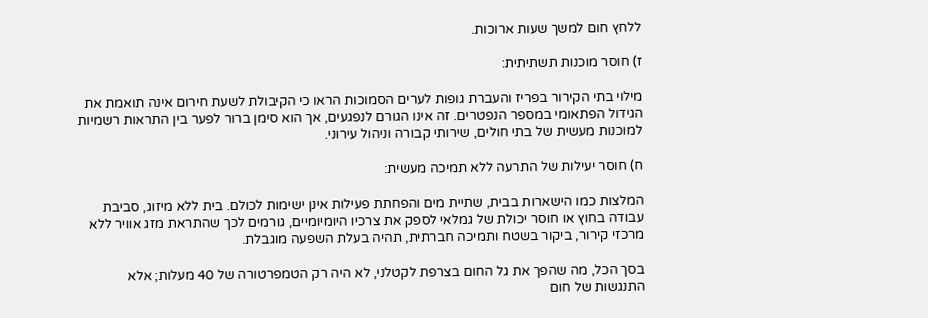ללחץ חום למשך שעות ארוכות.

ז) חוסר מוכנות תשתיתית:

מילוי בתי הקירור בפריז והעברת גופות לערים הסמוכות הראו כי הקיבולת לשעת חירום אינה תואמת את הגידול הפתאומי במספר הנפטרים. זה אינו הגורם לנפגעים, אך הוא סימן ברור לפער בין התראות רשמיות למוכנות מעשית של בתי חולים, שירותי קבורה וניהול עירוני.

ח) חוסר יעילות של התרעה ללא תמיכה מעשית:

המלצות כמו הישארות בבית, שתיית מים והפחתת פעילות אינן ישימות לכולם. בית ללא מיזוג, סביבת עבודה בחוץ או חוסר יכולת של גמלאי לספק את צרכיו היומיומיים, גורמים לכך שהתראת מזג אוויר ללא מרכזי קירור, ביקור בשטח ותמיכה חברתית, תהיה בעלת השפעה מוגבלת.

בסך הכל, מה שהפך את גל החום בצרפת לקטלני, לא היה רק הטמפרטורה של 40 מעלות; אלא התנגשות של חום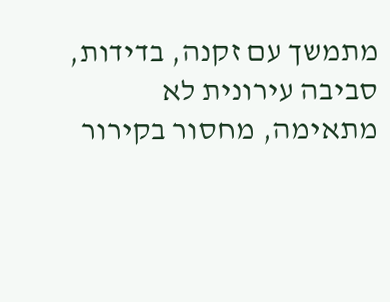מתמשך עם זקנה, בדידות, סביבה עירונית לא מתאימה, מחסור בקירור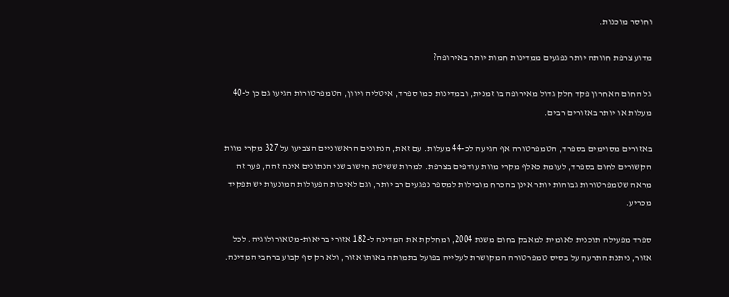וחוסר מוכנות.

מדוע צרפת חוותה יותר נפגעים ממדינות חמות יותר באירופה?

גל החום האחרון פקד חלק גדול מאירופה בו זמנית, ובמדינות כמו ספרד, איטליה ויוון, הטמפרטורות הגיעו גם כן ל-40 מעלות או יותר באזורים רבים.

באזורים מסוימים בספרד, הטמפרטורה אף הגיעה לכ-44 מעלות. עם זאת, הנתונים הראשוניים הצביעו על 327 מקרי מוות הקשורים לחום בספרד, לעומת כאלף מקרי מוות עודפים בצרפת. למרות ששיטת חישוב שני הנתונים אינה זהה, פער זה מראה שטמפרטורות גבוהות יותר אינן בהכרח מובילות למספר נפגעים רב יותר, וגם לאיכות הפעולות המונעות יש תפקיד מכריע.

ספרד מפעילה תוכנית לאומית למאבק בחום משנת 2004, ומחלקת את המדינה ל-182 אזורי בריאות-מטאורולוגיה. לכל אזור, ניתנת התרעה על בסיס טמפרטורה המקושרת לעלייה בפועל בתמותה באותו אזור, ולא רק סף קבוע ברחבי המדינה.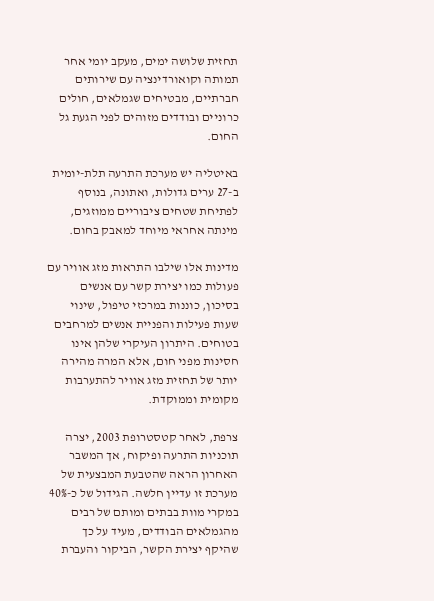תחזית שלושה ימים, מעקב יומי אחר תמותה וקואורדינציה עם שירותים חברתיים, מבטיחים שגמלאים, חולים כרוניים ובודדים מזוהים לפני הגעת גל החום.

באיטליה יש מערכת התרעה תלת-יומית ב-27 ערים גדולות, ואתונה, בנוסף לפתיחת שטחים ציבוריים ממוזגים, מינתה אחראי מיוחד למאבק בחום.

מדינות אלו שילבו התראות מזג אוויר עם פעולות כמו יצירת קשר עם אנשים בסיכון, כוננות במרכזי טיפול, שינוי שעות פעילות והפניית אנשים למרחבים בטוחים. היתרון העיקרי שלהן אינו חסינות מפני חום, אלא המרה מהירה יותר של תחזית מזג אוויר להתערבות מקומית וממוקדת.

צרפת, לאחר קטסטרופת 2003, יצרה תוכניות התרעה ופיקוח, אך המשבר האחרון הראה שהטבעת המבצעית של מערכת זו עדיין חלשה. הגידול של כ-40% במקרי מוות בבתים ומותם של רבים מהגמלאים הבודדים, מעיד על כך שהיקף יצירת הקשר, הביקור והעברת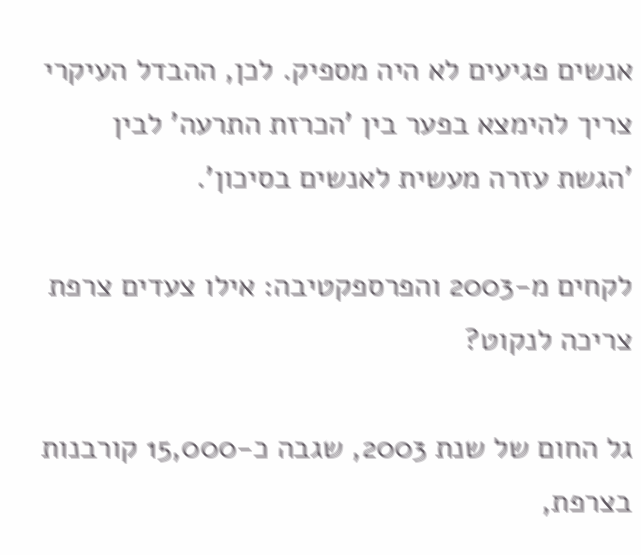אנשים פגיעים לא היה מספיק. לכן, ההבדל העיקרי צריך להימצא בפער בין 'הכרזת התרעה' לבין 'הגשת עזרה מעשית לאנשים בסיכון'.

לקחים מ-2003 והפרספקטיבה: אילו צעדים צרפת צריכה לנקוט?

גל החום של שנת 2003, שגבה כ-15,000 קורבנות בצרפת,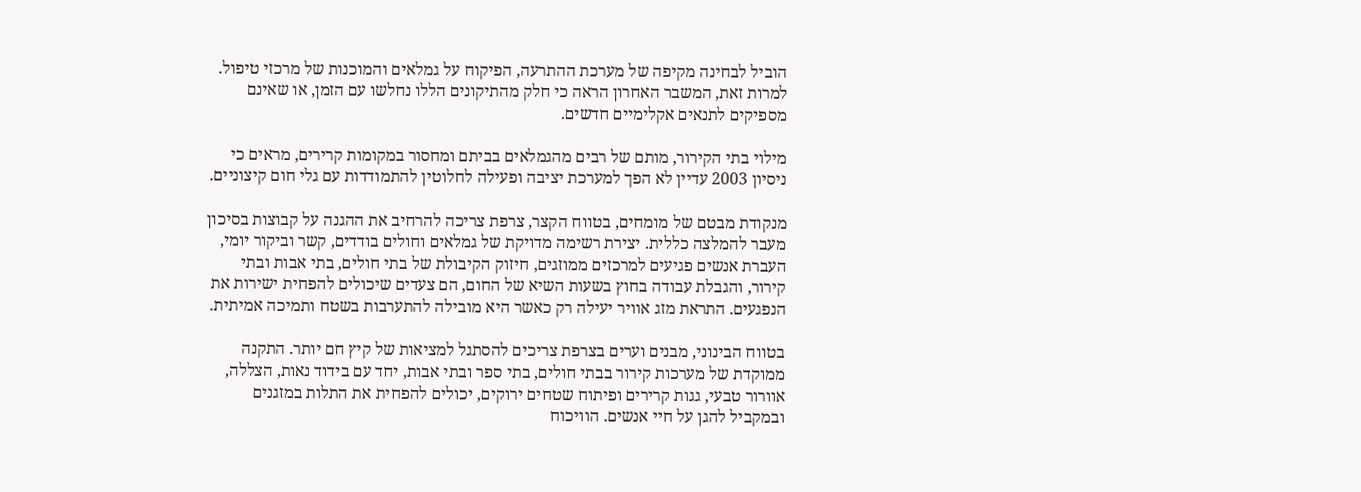הוביל לבחינה מקיפה של מערכת ההתרעה, הפיקוח על גמלאים והמוכנות של מרכזי טיפול. למרות זאת, המשבר האחרון הראה כי חלק מהתיקונים הללו נחלשו עם הזמן, או שאינם מספיקים לתנאים אקלימיים חדשים.

מילוי בתי הקירור, מותם של רבים מהגמלאים בביתם ומחסור במקומות קרירים, מראים כי ניסיון 2003 עדיין לא הפך למערכת יציבה ופעילה לחלוטין להתמודדות עם גלי חום קיצוניים.

מנקודת מבטם של מומחים, בטווח הקצר, צרפת צריכה להרחיב את ההגנה על קבוצות בסיכון מעבר להמלצה כללית. יצירת רשימה מדויקת של גמלאים וחולים בודדים, קשר וביקור יומי, העברת אנשים פגיעים למרכזים ממוזגים, חיזוק הקיבולת של בתי חולים, בתי אבות ובתי קירור, והגבלת עבודה בחוץ בשעות השיא של החום, הם צעדים שיכולים להפחית ישירות את הנפגעים. התראת מזג אוויר יעילה רק כאשר היא מובילה להתערבות בשטח ותמיכה אמיתית.

בטווח הבינוני, מבנים וערים בצרפת צריכים להסתגל למציאות של קיץ חם יותר. התקנה ממוקדת של מערכות קירור בבתי חולים, בתי ספר ובתי אבות, יחד עם בידוד נאות, הצללה, אוורור טבעי, גגות קרירים ופיתוח שטחים ירוקים, יכולים להפחית את התלות במזגנים ובמקביל להגן על חיי אנשים. הוויכוח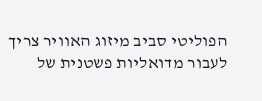הפוליטי סביב מיזוג האוויר צריך לעבור מדואליות פשטנית של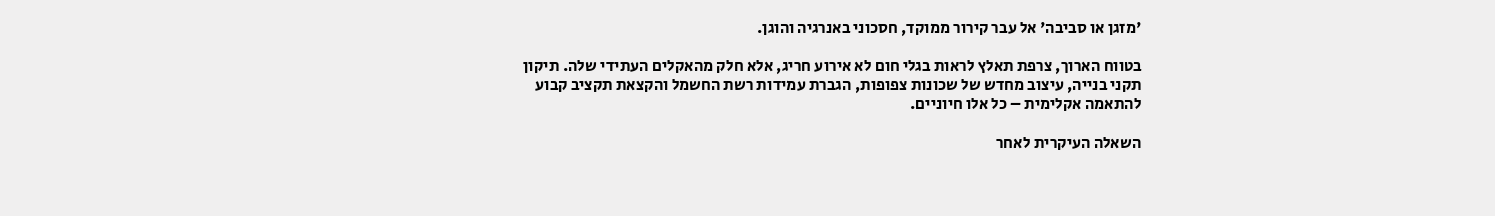'מזגן או סביבה' אל עבר קירור ממוקד, חסכוני באנרגיה והוגן.

בטווח הארוך, צרפת תאלץ לראות בגלי חום לא אירוע חריג, אלא חלק מהאקלים העתידי שלה. תיקון תקני בנייה, עיצוב מחדש של שכונות צפופות, הגברת עמידות רשת החשמל והקצאת תקציב קבוע להתאמה אקלימית – כל אלו חיוניים.

השאלה העיקרית לאחר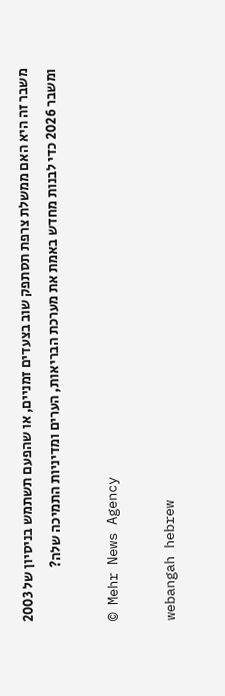משבר זה היא האם ממשלת צרפת תסתפק שוב בצעדים זמניים, או שהפעם תשתמש בניסיון של 2003 ומשבר 2026 כדי לבנות מחדש באמת את מערכת הבריאות, הערים ומדיניות התמיכה שלה?

© Mehr News Agency

webangah hebrew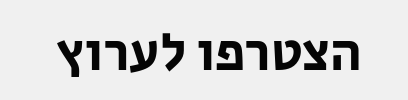הצטרפו לערוץ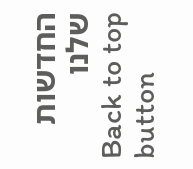החדשות שלנו
Back to top button